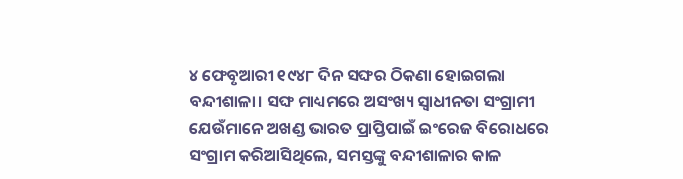୪ ଫେବୃଆରୀ ୧୯୪୮ ଦିନ ସଙ୍ଘର ଠିକଣା ହୋଇଗଲା ବନ୍ଦୀଶାଳା। ସଙ୍ଘ ମାଧ୍ୟମରେ ଅସଂଖ୍ୟ ସ୍ୱାଧୀନତା ସଂଗ୍ରାମୀ ଯେଉଁମାନେ ଅଖଣ୍ଡ ଭାରତ ପ୍ରାପ୍ତିପାଇଁ ଇଂରେଜ ବିରୋଧରେ ସଂଗ୍ରାମ କରିଆସିଥିଲେ, ସମସ୍ତଙ୍କୁ ବନ୍ଦୀଶାଳାର କାଳ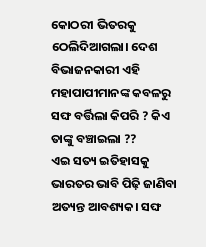କୋଠରୀ ଭିତରକୁ ଠେଲିଦିଆଗଲା। ଦେଶ ବିଭାଜନକାରୀ ଏହି ମହାପାପୀମାନଙ୍କ କବଳରୁ ସଙ୍ଘ ବର୍ତ୍ତିଲା କିପରି ? କିଏ ତାଙ୍କୁ ବଞ୍ଚାଇଲା ??
ଏଇ ସତ୍ୟ ଇତିହାସକୁ ଭାରତର ଭାବି ପିଢ଼ି ଜାଣିବା ଅତ୍ୟନ୍ତ ଆବଶ୍ୟକ। ସଙ୍ଘ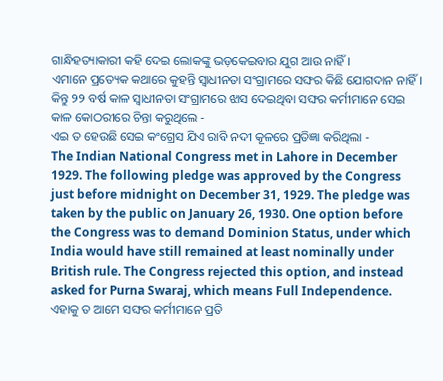ଗାନ୍ଧିହତ୍ୟାକାରୀ କହି ଦେଇ ଲୋକଙ୍କୁ ଭଡ଼କେଇବାର ଯୁଗ ଆଉ ନାହିଁ।
ଏମାନେ ପ୍ରତ୍ୟେକ କଥାରେ କୁହନ୍ତି ସ୍ୱାଧୀନତା ସଂଗ୍ରାମରେ ସଙ୍ଘର କିଛି ଯୋଗଦାନ ନାହିଁ।
କିନ୍ତୁ ୨୨ ବର୍ଷ କାଳ ସ୍ୱାଧୀନତା ସଂଗ୍ରାମରେ ଝାସ ଦେଇଥିବା ସଙ୍ଘର କର୍ମୀମାନେ ସେଇ କାଳ କୋଠରୀରେ ଚିନ୍ତା କରୁଥିଲେ -
ଏଇ ତ ହେଉଛି ସେଇ କଂଗ୍ରେସ ଯିଏ ରାବି ନଦୀ କୂଳରେ ପ୍ରତିଜ୍ଞା କରିଥିଲା -
The Indian National Congress met in Lahore in December 1929. The following pledge was approved by the Congress just before midnight on December 31, 1929. The pledge was taken by the public on January 26, 1930. One option before the Congress was to demand Dominion Status, under which India would have still remained at least nominally under British rule. The Congress rejected this option, and instead asked for Purna Swaraj, which means Full Independence.
ଏହାକୁ ତ ଆମେ ସଙ୍ଘର କର୍ମୀମାନେ ପ୍ରତି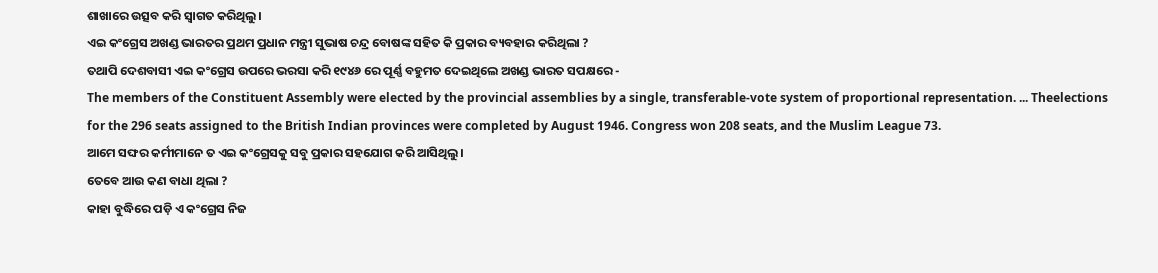ଶାଖାରେ ଉତ୍ସବ କରି ସ୍ୱାଗତ କରିଥିଲୁ।
ଏଇ କଂଗ୍ରେସ ଅଖଣ୍ଡ ଭାରତର ପ୍ରଥମ ପ୍ରଧାନ ମନ୍ତ୍ରୀ ସୁଭାଷ ଚନ୍ଦ୍ର ବୋଷଙ୍କ ସହିତ କି ପ୍ରକାର ବ୍ୟବହାର କରିଥିଲା ?
ତଥାପି ଦେଶବାସୀ ଏଇ କଂଗ୍ରେସ ଉପରେ ଭରସା କରି ୧୯୪୬ ରେ ପୂର୍ଣ୍ଣ ବହୁମତ ଦେଇଥିଲେ ଅଖଣ୍ଡ ଭାରତ ସପକ୍ଷରେ -
The members of the Constituent Assembly were elected by the provincial assemblies by a single, transferable-vote system of proportional representation. ... Theelections for the 296 seats assigned to the British Indian provinces were completed by August 1946. Congress won 208 seats, and the Muslim League 73.
ଆମେ ସଙ୍ଘର କର୍ମୀମାନେ ତ ଏଇ କଂଗ୍ରେସକୁ ସବୁ ପ୍ରକାର ସହଯୋଗ କରି ଆସିଥିଲୁ।
ତେବେ ଆଉ କଣ ବାଧା ଥିଲା ?
କାହା ବୁଦ୍ଧିରେ ପଡ଼ି ଏ କଂଗ୍ରେସ ନିଜ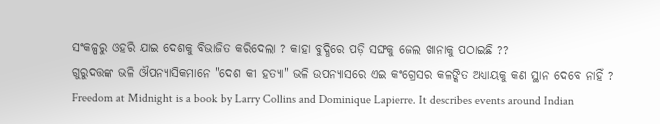ସଂକଳ୍ପରୁ ଓହରି ଯାଇ ଦେଶକୁ ବିଭାଜିତ କରିଦେଲା ? କାହା ବୁଦ୍ଧିରେ ପଡ଼ି ସଙ୍ଘକୁ ଜେଲ ଖାନାକୁ ପଠାଇଛି ??
ଗୁରୁଦତ୍ତଙ୍କ ଭଳି ଔପନ୍ୟାସିକମାନେ "ଦେଶ କୀ ହତ୍ୟା" ଭଳି ଉପନ୍ୟାସରେ ଏଇ କଂଗ୍ରେସର କଳଙ୍କିତ ଅଧ୍ୟାୟକୁ କଣ ସ୍ଥାନ ଦେବେ ନାହିଁ ?
Freedom at Midnight is a book by Larry Collins and Dominique Lapierre. It describes events around Indian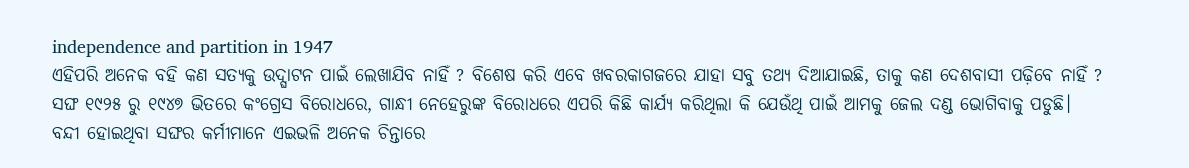independence and partition in 1947
ଏହିପରି ଅନେକ ବହି କଣ ସତ୍ୟକୁ ଉଦ୍ଘାଟନ ପାଇଁ ଲେଖାଯିବ ନାହିଁ ? ବିଶେଷ କରି ଏବେ ଖବରକାଗଜରେ ଯାହା ସବୁ ତଥ୍ୟ ଦିଆଯାଇଛି, ତାକୁ କଣ ଦେଶବାସୀ ପଢ଼ିବେ ନାହିଁ ?
ସଙ୍ଘ ୧୯୨୫ ରୁ ୧୯୪୭ ଭିତରେ କଂଗ୍ରେସ ବିରୋଧରେ, ଗାନ୍ଧୀ ନେହେରୁଙ୍କ ବିରୋଧରେ ଏପରି କିଛି କାର୍ଯ୍ୟ କରିଥିଲା କି ଯେଉଁଥି ପାଇଁ ଆମକୁ ଜେଲ ଦଣ୍ଡ ଭୋଗିବାକୁ ପଡୁଛି।
ବନ୍ଦୀ ହୋଇଥିବା ସଙ୍ଘର କର୍ମୀମାନେ ଏଇଭଳି ଅନେକ ଚିନ୍ତାରେ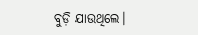ବୁଡ଼ି ଯାଉଥିଲେ।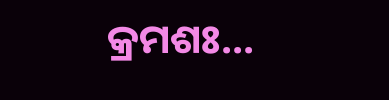କ୍ରମଶଃ...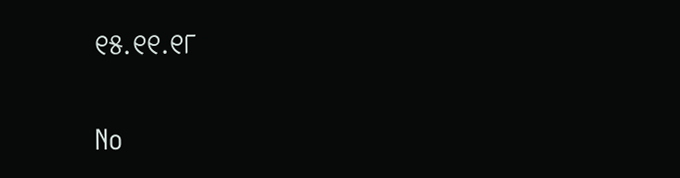୧୫.୧୧.୧୮

No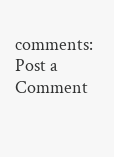comments:
Post a Comment